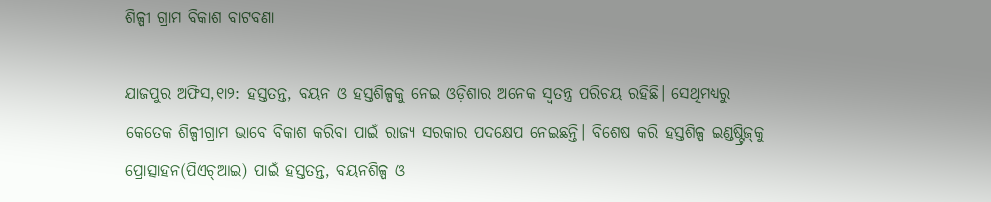ଶିଳ୍ପୀ ଗ୍ରାମ ବିକାଶ ବାଟବଣା

ଯାଜପୁର ଅଫିସ,୧ା୨: ହସ୍ତତନ୍ତ, ବୟନ ଓ ହସ୍ତଶିଳ୍ପକୁ ନେଇ ଓଡ଼ିଶାର ଅନେକ ସ୍ବତନ୍ତ୍ର ପରିଚୟ ରହିଛି। ସେଥିମଧ୍ୟରୁ କେତେକ ଶିଳ୍ପୀଗ୍ରାମ ଭାବେ ବିକାଶ କରିବା ପାଇଁ ରାଜ୍ୟ ସରକାର ପଦକ୍ଷେପ ନେଇଛନ୍ତି। ବିଶେଷ କରି ହସ୍ତଶିଳ୍ପ ଇଣ୍ଡଷ୍ଟ୍ରିଜ୍‌କୁ ପ୍ରୋତ୍ସାହନ(ପିଏଚ୍‌ଆଇ) ପାଇଁ ହସ୍ତତନ୍ତ, ବୟନଶିଳ୍ପ ଓ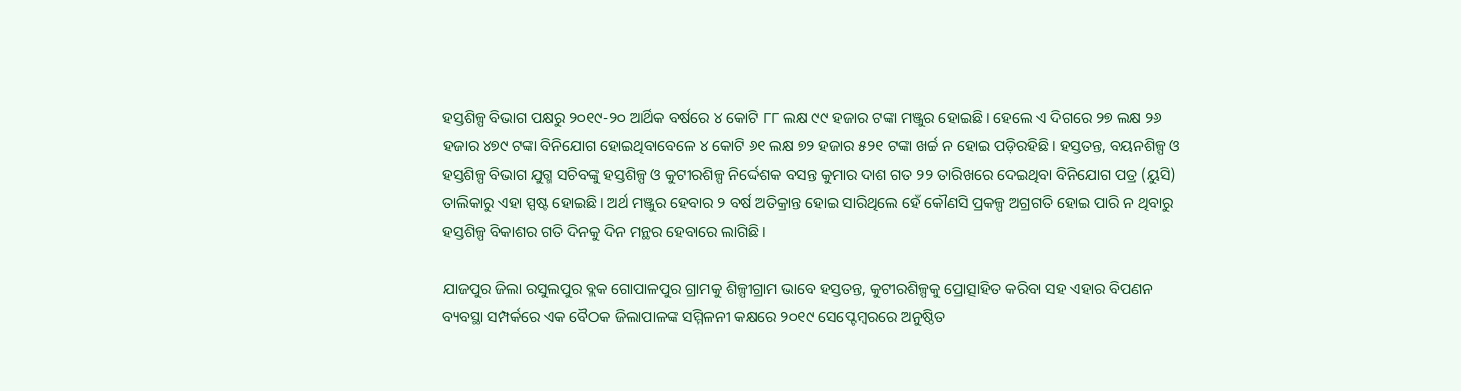ହସ୍ତଶିଳ୍ପ ବିଭାଗ ପକ୍ଷରୁ ୨୦୧୯-୨୦ ଆର୍ଥିକ ବର୍ଷରେ ୪ କୋଟି ୮୮ ଲକ୍ଷ ୯୯ ହଜାର ଟଙ୍କା ମଞ୍ଜୁର ହୋଇଛି। ହେଲେ ଏ ଦିଗରେ ୨୭ ଲକ୍ଷ ୨୬ ହଜାର ୪୭୯ ଟଙ୍କା ବିନିଯୋଗ ହୋଇଥିବାବେଳେ ୪ କୋଟି ୬୧ ଲକ୍ଷ ୭୨ ହଜାର ୫୨୧ ଟଙ୍କା ଖର୍ଚ୍ଚ ନ ହୋଇ ପଡ଼ିରହିଛି। ହସ୍ତତନ୍ତ, ବୟନଶିଳ୍ପ ଓ ହସ୍ତଶିଳ୍ପ ବିଭାଗ ଯୁଗ୍ମ ସଚିବଙ୍କୁ ହସ୍ତଶିଳ୍ପ ଓ କୁଟୀରଶିଳ୍ପ ନିର୍ଦ୍ଦେଶକ ବସନ୍ତ କୁମାର ଦାଶ ଗତ ୨୨ ତାରିଖରେ ଦେଇଥିବା ବିନିଯୋଗ ପତ୍ର (ୟୁସି) ତାଲିକାରୁ ଏହା ସ୍ପଷ୍ଟ ହୋଇଛି। ଅର୍ଥ ମଞ୍ଜୁର ହେବାର ୨ ବର୍ଷ ଅତିକ୍ରାନ୍ତ ହୋଇ ସାରିଥିଲେ ହେଁ କୌଣସି ପ୍ରକଳ୍ପ ଅଗ୍ରଗତି ହୋଇ ପାରି ନ ଥିବାରୁ ହସ୍ତଶିଳ୍ପ ବିକାଶର ଗତି ଦିନକୁ ଦିନ ମନ୍ଥର ହେବାରେ ଲାଗିଛି।

ଯାଜପୁର ଜିଲା ରସୁଲପୁର ବ୍ଲକ ଗୋପାଳପୁର ଗ୍ରାମକୁ ଶିଳ୍ପୀଗ୍ରାମ ଭାବେ ହସ୍ତତନ୍ତ, କୁଟୀରଶିଳ୍ପକୁ ପ୍ରୋତ୍ସାହିତ କରିବା ସହ ଏହାର ବିପଣନ ବ୍ୟବସ୍ଥା ସମ୍ପର୍କରେ ଏକ ବୈଠକ ଜିଲାପାଳଙ୍କ ସମ୍ମିଳନୀ କକ୍ଷରେ ୨୦୧୯ ସେପ୍ଟେମ୍ବରରେ ଅନୁଷ୍ଠିତ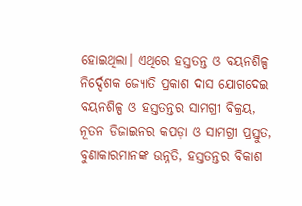ହୋଇଥିଲା। ଏଥିରେ ହସ୍ତତନ୍ତ ଓ ବୟନଶିଳ୍ପ ନିର୍ଦ୍ଦେଶକ ଜ୍ୟୋତି ପ୍ରକାଶ ଦାସ ଯୋଗଦେଇ ବୟନଶିଳ୍ପ ଓ ହସ୍ତତନ୍ତର ସାମଗ୍ରୀ ବିକ୍ରୟ, ନୂତନ ଡିଜାଇନର କପଡ଼ା ଓ ସାମଗ୍ରୀ ପ୍ରସ୍ତୁତ, ବୁଣାକାରମାନଙ୍କ ଉନ୍ନତି, ହସ୍ତତନ୍ତର ବିକାଶ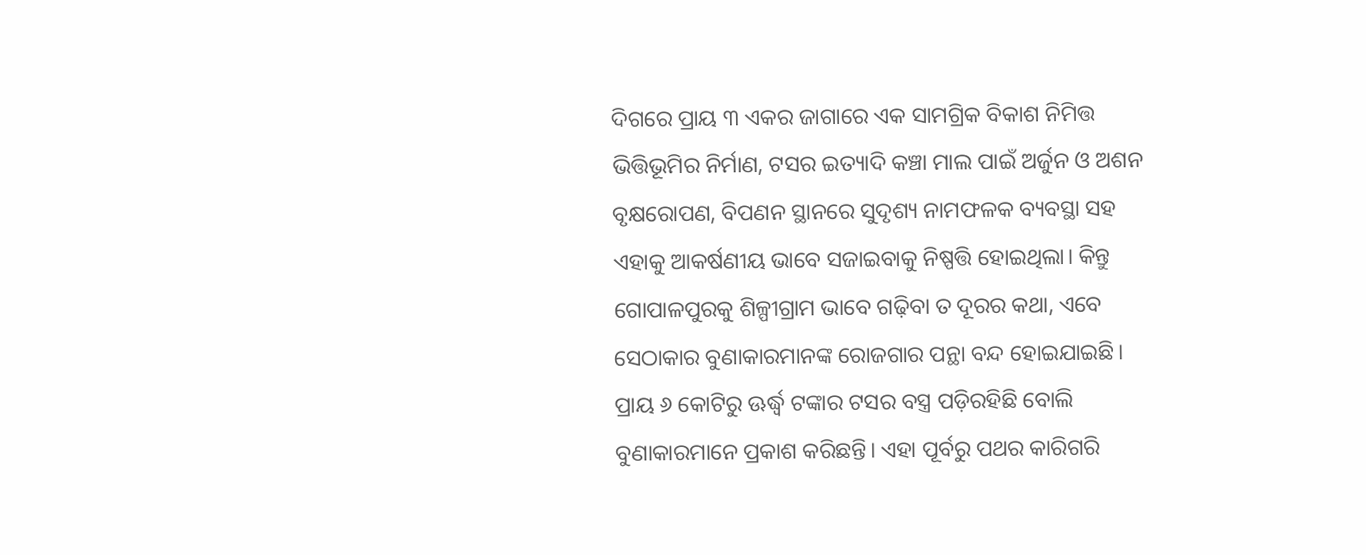ଦିଗରେ ପ୍ରାୟ ୩ ଏକର ଜାଗାରେ ଏକ ସାମଗ୍ରିକ ବିକାଶ ନିମିତ୍ତ ଭିତ୍ତିଭୂମିର ନିର୍ମାଣ, ଟସର ଇତ୍ୟାଦି କଞ୍ଚା ମାଲ ପାଇଁ ଅର୍ଜୁନ ଓ ଅଶନ ବୃକ୍ଷରୋପଣ, ବିପଣନ ସ୍ଥାନରେ ସୁଦୃଶ୍ୟ ନାମଫଳକ ବ୍ୟବସ୍ଥା ସହ ଏହାକୁ ଆକର୍ଷଣୀୟ ଭାବେ ସଜାଇବାକୁ ନିଷ୍ପତ୍ତି ହୋଇଥିଲା। କିନ୍ତୁ ଗୋପାଳପୁରକୁ ଶିଳ୍ପୀଗ୍ରାମ ଭାବେ ଗଢ଼ିବା ତ ଦୂରର କଥା, ଏବେ ସେଠାକାର ବୁଣାକାରମାନଙ୍କ ରୋଜଗାର ପନ୍ଥା ବନ୍ଦ ହୋଇଯାଇଛି। ପ୍ରାୟ ୬ କୋଟିରୁ ଊର୍ଦ୍ଧ୍ୱ ଟଙ୍କାର ଟସର ବସ୍ତ୍ର ପଡ଼ିରହିଛି ବୋଲି ବୁଣାକାରମାନେ ପ୍ରକାଶ କରିଛନ୍ତି। ଏହା ପୂର୍ବରୁ ପଥର କାରିଗରି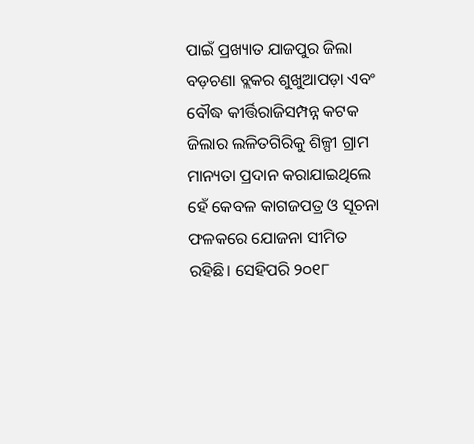ପାଇଁ ପ୍ରଖ୍ୟାତ ଯାଜପୁର ଜିଲା ବଡ଼ଚଣା ବ୍ଲକର ଶୁଖୁଆପଡ଼ା ଏବଂ ବୌଦ୍ଧ କୀର୍ତ୍ତିରାଜିସମ୍ପନ୍ନ କଟକ ଜିଲାର ଲଳିତଗିରିକୁ ଶିଳ୍ପୀ ଗ୍ରାମ ମାନ୍ୟତା ପ୍ରଦାନ କରାଯାଇଥିଲେ ହେଁ କେବଳ କାଗଜପତ୍ର ଓ ସୂଚନା ଫଳକରେ ଯୋଜନା ସୀମିତ ରହିଛି। ସେହିପରି ୨୦୧୮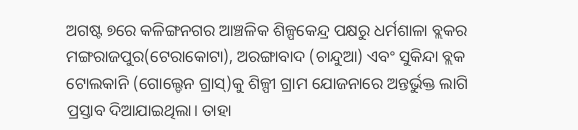ଅଗଷ୍ଟ ୭ରେ କଳିଙ୍ଗନଗର ଆଞ୍ଚଳିକ ଶିଳ୍ପକେନ୍ଦ୍ର ପକ୍ଷରୁ ଧର୍ମଶାଳା ବ୍ଲକର ମଙ୍ଗରାଜପୁର(ଟେରାକୋଟା), ଅରଙ୍ଗାବାଦ (ଚାନ୍ଦୁଆ) ଏବଂ ସୁକିନ୍ଦା ବ୍ଲକ ଟୋଲକାନି (ଗୋଲ୍ଡେନ ଗ୍ରାସ୍‌)କୁ ଶିଳ୍ପୀ ଗ୍ରାମ ଯୋଜନାରେ ଅନ୍ତର୍ଭୁକ୍ତ ଲାଗି ପ୍ରସ୍ତାବ ଦିଆଯାଇଥିଲା। ତାହା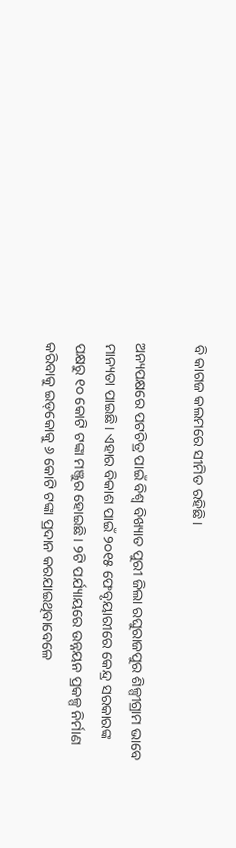ବି କାଗଜ କଲମରେ ସୀମିତ ରହିଛି।

ଅନ୍ୟପକ୍ଷରେ ପଟଚିତ୍ର ପାଇଁ ବିଶ୍ୱ ବିଖ୍ୟାତ ପୁରୀ ଜିଲା ରଘୁରାଜପୁର ଶିଳ୍ପୀଗ୍ରାମ ଭାବେ ମାନ୍ୟତା ପାଇଛି। ଏହାର ବିକାଶ ପାଇଁ ୨୦୧୫ ଫେବୃୟାରୀରେ କେନ୍ଦ୍ର ସରକାରଙ୍କ ପକ୍ଷରୁ ୧୦ କୋଟି ଟଙ୍କା ମଞ୍ଜୁର ହୋଇଛି। ୨ଟି ପର୍ଯ୍ୟାୟରେ ଉନ୍ନୟନ ପ୍ରକଳ୍ପ ନିର୍ମାଣ କରିବାକୁ ଇଡ୍‌କୋକୁ ୬ କୋଟି ଟଙ୍କା ପ୍ରଦାନ କରଯାଇଥିବାବେଳେ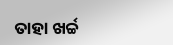ତାହା ଖର୍ଚ୍ଚ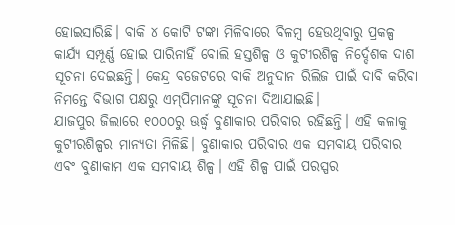ହୋଇସାରିଛି। ବାକି ୪ କୋଟି ଟଙ୍କା ମିଳିବାରେ ବିଳମ୍ବ ହେଉଥିବାରୁ ପ୍ରକଳ୍ପ କାର୍ଯ୍ୟ ସମ୍ପୂର୍ଣ୍ଣ ହୋଇ ପାରିନାହିଁ ବୋଲି ହସ୍ତଶିଳ୍ପ ଓ କୁଟୀରଶିଳ୍ପ ନିର୍ଦ୍ଦେଶକ ଦାଶ ସୂଚନା ଦେଇଛନ୍ତି। କେନ୍ଦ୍ର ବଜେଟରେ ବାକି ଅନୁଦାନ ରିଲିଜ ପାଇଁ ଦାବି କରିବା ନିମନ୍ତେ ବିଭାଗ ପକ୍ଷରୁ ଏମ୍‌ପିମାନଙ୍କୁ ସୂଚନା ଦିଆଯାଇଛି।
ଯାଜପୁର ଜିଲାରେ ୧୦୦୦ରୁ ଊର୍ଦ୍ଧ୍ୱ ବୁଣାକାର ପରିବାର ରହିଛନ୍ତି। ଏହି କଳାକୁ କୁଟୀରଶିଳ୍ପର ମାନ୍ୟତା ମିଳିଛି। ବୁଣାକାର ପରିବାର ଏକ ସମବାୟ ପରିବାର ଏବଂ ବୁଣାକାମ ଏକ ସମବାୟ ଶିଳ୍ପ। ଏହି ଶିଳ୍ପ ପାଇଁ ପରସ୍ପର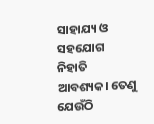ସାହାଯ୍ୟ ଓ ସହଯୋଗ ନିହାତି ଆବଶ୍ୟକ। ତେଣୁ ଯେଉଁଠି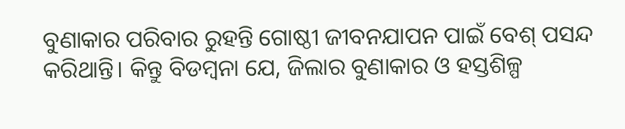ବୁଣାକାର ପରିବାର ରୁହନ୍ତି ଗୋଷ୍ଠୀ ଜୀବନଯାପନ ପାଇଁ ବେଶ୍‌ ପସନ୍ଦ କରିଥାନ୍ତି। କିନ୍ତୁ ବିଡମ୍ବନା ଯେ, ଜିଲାର ବୁଣାକାର ଓ ହସ୍ତଶିଳ୍ପ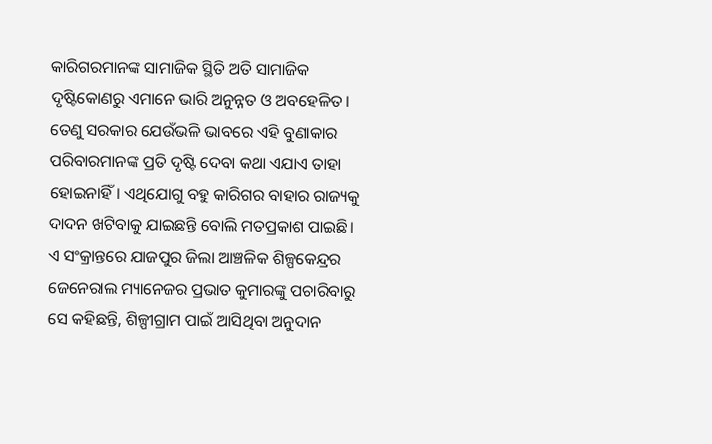କାରିଗରମାନଙ୍କ ସାମାଜିକ ସ୍ଥିତି ଅତି ସାମାଜିକ ଦୃଷ୍ଟିକୋଣରୁ ଏମାନେ ଭାରି ଅନୁନ୍ନତ ଓ ଅବହେଳିତ। ତେଣୁ ସରକାର ଯେଉଁଭଳି ଭାବରେ ଏହି ବୁଣାକାର ପରିବାରମାନଙ୍କ ପ୍ରତି ଦୃଷ୍ଟି ଦେବା କଥା ଏଯାଏ ତାହା ହୋଇନାହିଁ। ଏଥିଯୋଗୁ ବହୁ କାରିଗର ବାହାର ରାଜ୍ୟକୁ ଦାଦନ ଖଟିବାକୁ ଯାଇଛନ୍ତି ବୋଲି ମତପ୍ରକାଶ ପାଇଛି। ଏ ସଂକ୍ରାନ୍ତରେ ଯାଜପୁର ଜିଲା ଆଞ୍ଚଳିକ ଶିଳ୍ପକେନ୍ଦ୍ରର ଜେନେରାଲ ମ୍ୟାନେଜର ପ୍ରଭାତ କୁମାରଙ୍କୁ ପଚାରିବାରୁ ସେ କହିଛନ୍ତି, ଶିଳ୍ପୀଗ୍ରାମ ପାଇଁ ଆସିଥିବା ଅନୁଦାନ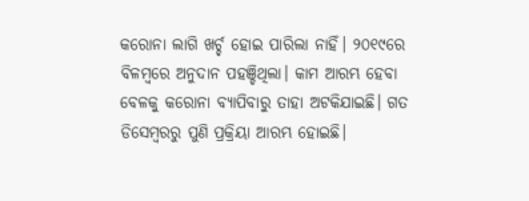କରୋନା ଲାଗି ଖର୍ଚ୍ଚ ହୋଇ ପାରିଲା ନାହିଁ। ୨୦୧୯ରେ ବିଳମ୍ବରେ ଅନୁଦାନ ପହଞ୍ଚିଥିଲା। କାମ ଆରମ୍ଭ ହେବା ବେଳକୁ କରୋନା ବ୍ୟାପିବାରୁ ତାହା ଅଟକିଯାଇଛି। ଗତ ଡିସେମ୍ବରରୁ ପୁଣି ପ୍ରକ୍ରିୟା ଆରମ୍ଭ ହୋଇଛି।